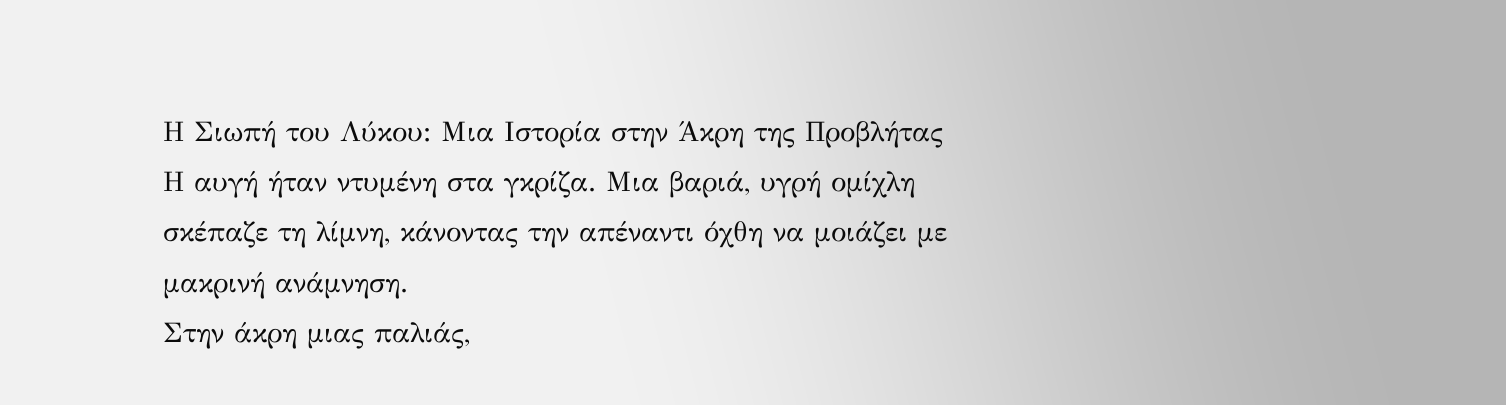Η Σιωπή του Λύκου: Μια Ιστορία στην Άκρη της Προβλήτας
Η αυγή ήταν ντυμένη στα γκρίζα. Μια βαριά, υγρή ομίχλη σκέπαζε τη λίμνη, κάνοντας την απέναντι όχθη να μοιάζει με μακρινή ανάμνηση.
Στην άκρη μιας παλιάς,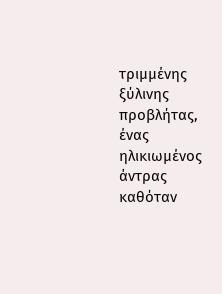τριμμένης ξύλινης προβλήτας, ένας ηλικιωμένος άντρας καθόταν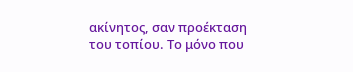ακίνητος, σαν προέκταση του τοπίου. Το μόνο που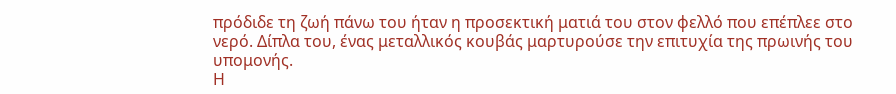πρόδιδε τη ζωή πάνω του ήταν η προσεκτική ματιά του στον φελλό που επέπλεε στο νερό. Δίπλα του, ένας μεταλλικός κουβάς μαρτυρούσε την επιτυχία της πρωινής του υπομονής.
Η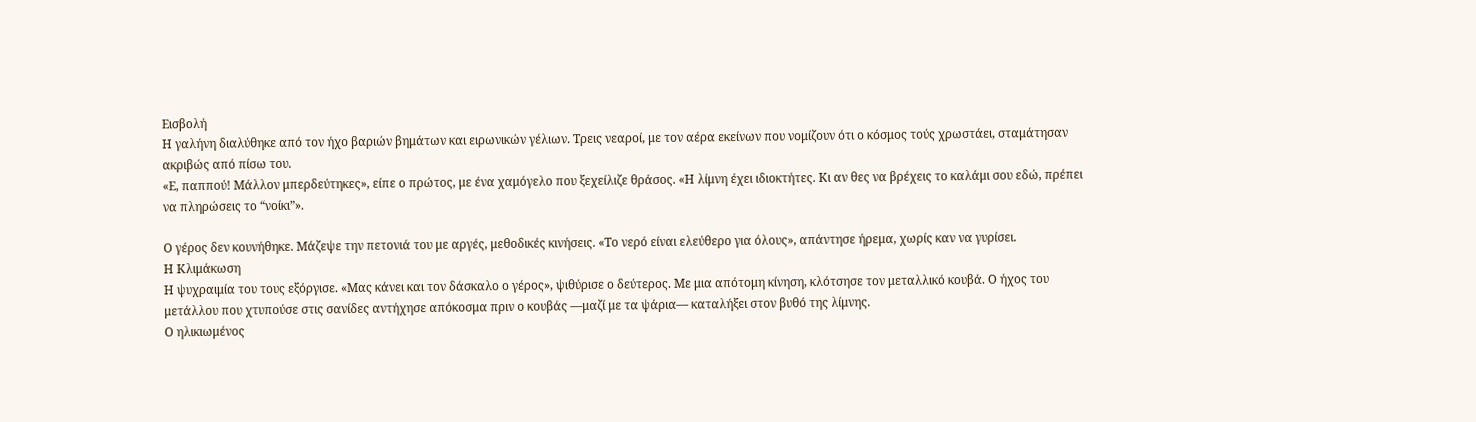Εισβολή
Η γαλήνη διαλύθηκε από τον ήχο βαριών βημάτων και ειρωνικών γέλιων. Τρεις νεαροί, με τον αέρα εκείνων που νομίζουν ότι ο κόσμος τούς χρωστάει, σταμάτησαν ακριβώς από πίσω του.
«Ε, παππού! Μάλλον μπερδεύτηκες», είπε ο πρώτος, με ένα χαμόγελο που ξεχείλιζε θράσος. «Η λίμνη έχει ιδιοκτήτες. Κι αν θες να βρέχεις το καλάμι σου εδώ, πρέπει να πληρώσεις το “νοίκι”».

Ο γέρος δεν κουνήθηκε. Μάζεψε την πετονιά του με αργές, μεθοδικές κινήσεις. «Το νερό είναι ελεύθερο για όλους», απάντησε ήρεμα, χωρίς καν να γυρίσει.
Η Κλιμάκωση
Η ψυχραιμία του τους εξόργισε. «Μας κάνει και τον δάσκαλο ο γέρος», ψιθύρισε ο δεύτερος. Με μια απότομη κίνηση, κλότσησε τον μεταλλικό κουβά. Ο ήχος του μετάλλου που χτυπούσε στις σανίδες αντήχησε απόκοσμα πριν ο κουβάς —μαζί με τα ψάρια— καταλήξει στον βυθό της λίμνης.
Ο ηλικιωμένος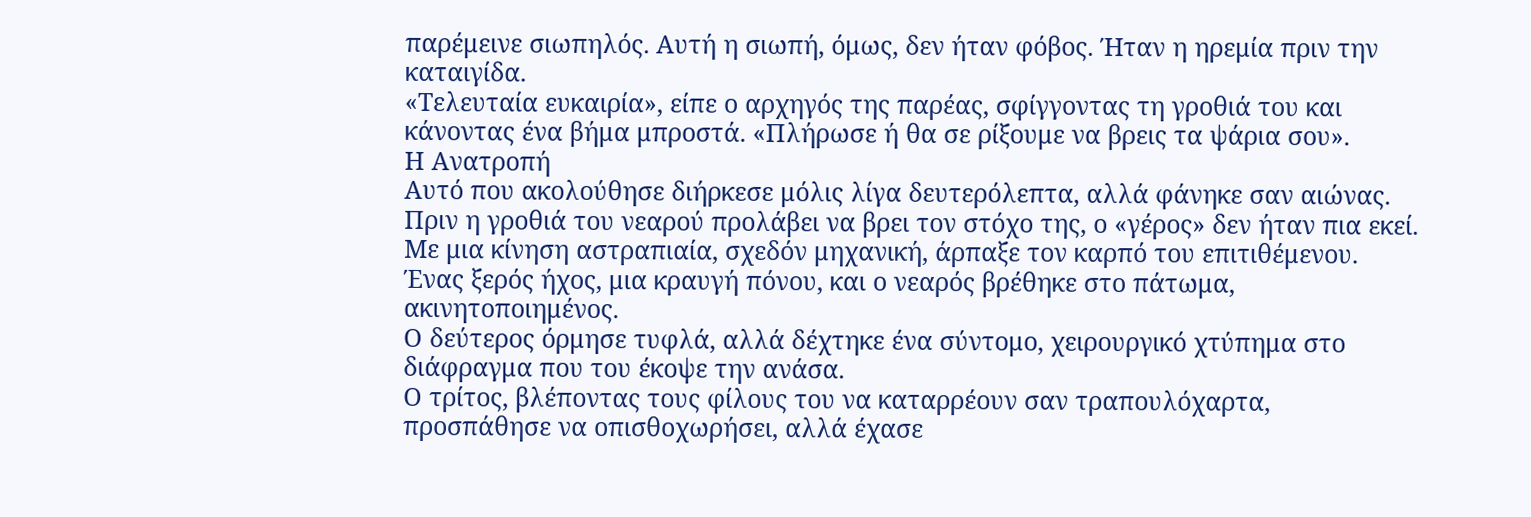παρέμεινε σιωπηλός. Αυτή η σιωπή, όμως, δεν ήταν φόβος. Ήταν η ηρεμία πριν την καταιγίδα.
«Τελευταία ευκαιρία», είπε ο αρχηγός της παρέας, σφίγγοντας τη γροθιά του και κάνοντας ένα βήμα μπροστά. «Πλήρωσε ή θα σε ρίξουμε να βρεις τα ψάρια σου».
Η Ανατροπή
Αυτό που ακολούθησε διήρκεσε μόλις λίγα δευτερόλεπτα, αλλά φάνηκε σαν αιώνας.
Πριν η γροθιά του νεαρού προλάβει να βρει τον στόχο της, ο «γέρος» δεν ήταν πια εκεί. Με μια κίνηση αστραπιαία, σχεδόν μηχανική, άρπαξε τον καρπό του επιτιθέμενου. Ένας ξερός ήχος, μια κραυγή πόνου, και ο νεαρός βρέθηκε στο πάτωμα, ακινητοποιημένος.
Ο δεύτερος όρμησε τυφλά, αλλά δέχτηκε ένα σύντομο, χειρουργικό χτύπημα στο διάφραγμα που του έκοψε την ανάσα.
Ο τρίτος, βλέποντας τους φίλους του να καταρρέουν σαν τραπουλόχαρτα, προσπάθησε να οπισθοχωρήσει, αλλά έχασε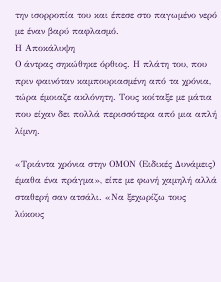την ισορροπία του και έπεσε στο παγωμένο νερό με έναν βαρύ παφλασμό.
Η Αποκάλυψη
Ο άντρας σηκώθηκε όρθιος. Η πλάτη του, που πριν φαινόταν καμπουριασμένη από τα χρόνια, τώρα έμοιαζε ακλόνητη. Τους κοίταξε με μάτια που είχαν δει πολλά περισσότερα από μια απλή λίμνη.

«Τριάντα χρόνια στην ΟΜΟΝ (Ειδικές Δυνάμεις) έμαθα ένα πράγμα», είπε με φωνή χαμηλή αλλά σταθερή σαν ατσάλι. «Να ξεχωρίζω τους λύκους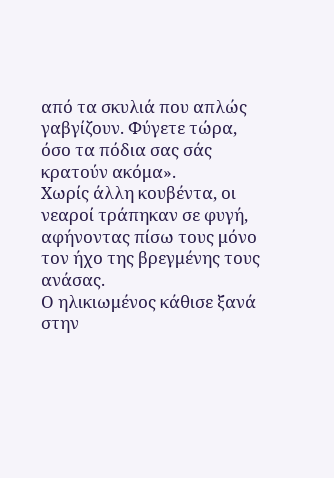από τα σκυλιά που απλώς γαβγίζουν. Φύγετε τώρα, όσο τα πόδια σας σάς κρατούν ακόμα».
Χωρίς άλλη κουβέντα, οι νεαροί τράπηκαν σε φυγή, αφήνοντας πίσω τους μόνο τον ήχο της βρεγμένης τους ανάσας.
Ο ηλικιωμένος κάθισε ξανά στην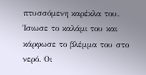πτυσσόμενη καρέκλα του.
Ίσιωσε το καλάμι του και κάρφωσε το βλέμμα του στο νερό. Οι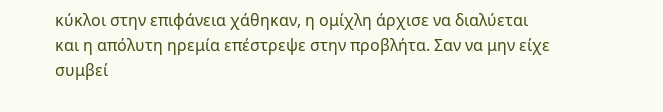κύκλοι στην επιφάνεια χάθηκαν, η ομίχλη άρχισε να διαλύεται και η απόλυτη ηρεμία επέστρεψε στην προβλήτα. Σαν να μην είχε συμβεί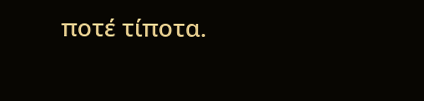ποτέ τίποτα.